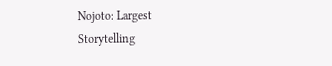Nojoto: Largest Storytelling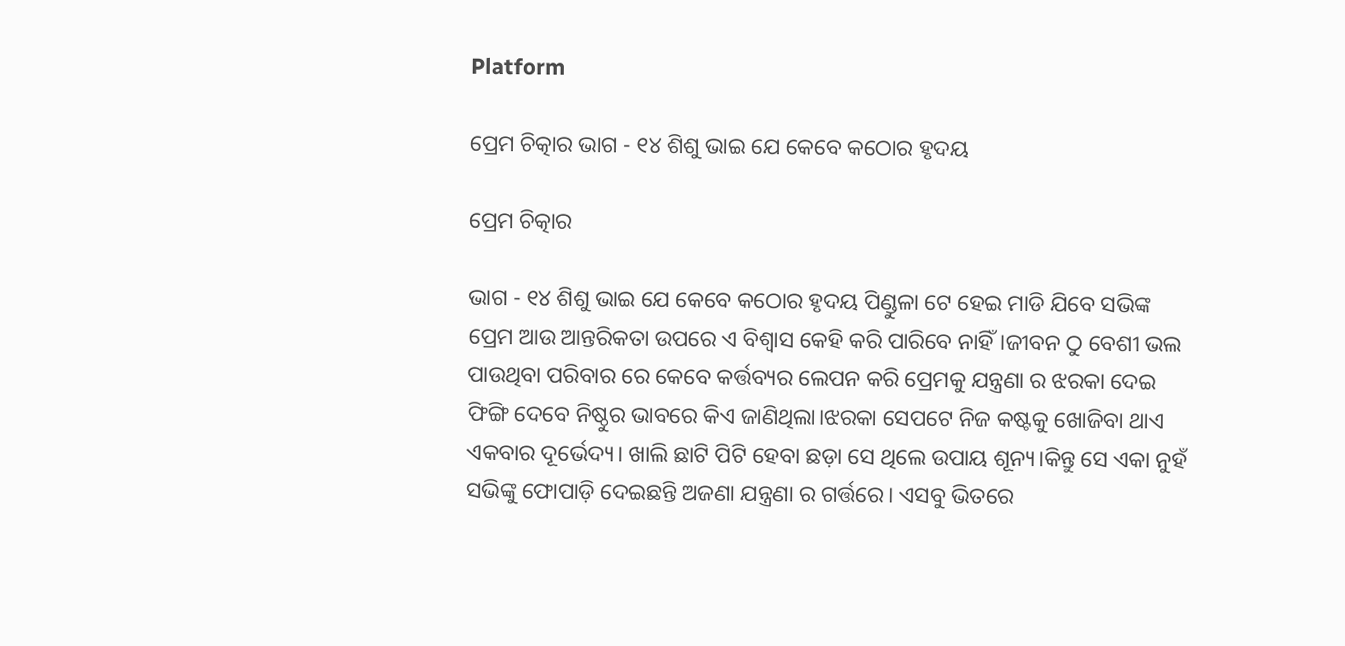Platform

ପ୍ରେମ ଚିତ୍କାର ଭାଗ - ୧୪ ଶିଶୁ ଭାଇ ଯେ କେବେ କଠୋର ହୃଦୟ

ପ୍ରେମ ଚିତ୍କାର

ଭାଗ - ୧୪ ଶିଶୁ ଭାଇ ଯେ କେବେ କଠୋର ହୃଦୟ ପିଣ୍ଡୁଳା ଟେ ହେଇ ମାଡି ଯିବେ ସଭିଙ୍କ ପ୍ରେମ ଆଉ ଆନ୍ତରିକତା ଉପରେ ଏ ବିଶ୍ୱାସ କେହି କରି ପାରିବେ ନାହିଁ।ଜୀବନ ଠୁ ବେଶୀ ଭଲ ପାଉଥିବା ପରିବାର ରେ କେବେ କର୍ତ୍ତବ୍ୟର ଲେପନ କରି ପ୍ରେମକୁ ଯନ୍ତ୍ରଣା ର ଝରକା ଦେଇ ଫିଙ୍ଗି ଦେବେ ନିଷ୍ଠୁର ଭାବରେ କିଏ ଜାଣିଥିଲା।ଝରକା ସେପଟେ ନିଜ କଷ୍ଟକୁ ଖୋଜିବା ଥାଏ ଏକବାର ଦୂର୍ଭେଦ୍ୟ। ଖାଲି ଛାଟି ପିଟି ହେବା ଛଡ଼ା ସେ ଥିଲେ ଉପାୟ ଶୂନ୍ୟ।କିନ୍ତୁ ସେ ଏକା ନୁହଁ ସଭିଙ୍କୁ ଫୋପାଡ଼ି ଦେଇଛନ୍ତି ଅଜଣା ଯନ୍ତ୍ରଣା ର ଗର୍ତ୍ତରେ। ଏସବୁ ଭିତରେ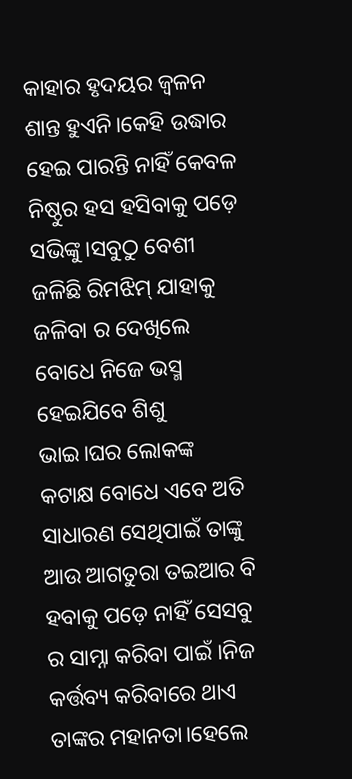କାହାର ହୃଦୟର ଜ୍ଵଳନ ଶାନ୍ତ ହୁଏନି।କେହି ଉଦ୍ଧାର ହେଇ ପାରନ୍ତି ନାହିଁ କେବଳ ନିଷ୍ଠୁର ହସ ହସିବାକୁ ପଡ଼େ ସଭିଙ୍କୁ।ସବୁଠୁ ବେଶୀ ଜଳିଛି ରିମଝିମ୍ ଯାହାକୁ ଜଳିବା ର ଦେଖିଲେ ବୋଧେ ନିଜେ ଭସ୍ମ ହେଇଯିବେ ଶିଶୁ ଭାଇ।ଘର ଲୋକଙ୍କ କଟାକ୍ଷ ବୋଧେ ଏବେ ଅତି ସାଧାରଣ ସେଥିପାଇଁ ତାଙ୍କୁ ଆଉ ଆଗତୁରା ତଇଆର ବି ହବାକୁ ପଡ଼େ ନାହିଁ ସେସବୁ ର ସାମ୍ନା କରିବା ପାଇଁ ।ନିଜ କର୍ତ୍ତବ୍ୟ କରିବାରେ ଥାଏ ତାଙ୍କର ମହାନତା।ହେଲେ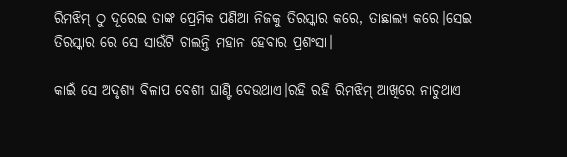ରିମଝିମ୍ ଠୁ ଦୂରେଇ ତାଙ୍କ ପ୍ରେମିକ ପଣିଆ ନିଜକୁ ତିରସ୍କାର କରେ, ତାଛାଲ୍ୟ କରେ।ସେଇ ତିରସ୍କାର ରେ ସେ ସାଉଁଟି ଚାଲନ୍ତି ମହାନ ହେବାର ପ୍ରଶଂସା।

କାଇଁ ସେ ଅଦୃଶ୍ୟ ବିଳାପ ବେଶୀ ଘାଣ୍ଟି ଦେଉଥାଏ।ରହି ରହି ରିମଝିମ୍ ଆଖିରେ ନାଚୁଥାଏ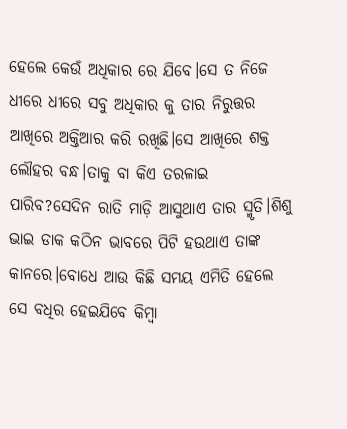ହେଲେ କେଉଁ ଅଧିକାର ରେ ଯିବେ।ସେ ତ ନିଜେ ଧୀରେ ଧୀରେ ସବୁ ଅଧିକାର କୁ ତାର ନିରୁତ୍ତର ଆଖିରେ ଅକ୍ତିଆର କରି ରଖିଛି।ସେ ଆଖିରେ ଶକ୍ତ ଲୌହର ବନ୍ଧ।ତାକୁ ବା କିଏ ତରଳାଇ ପାରିବ?ସେଦିନ ରାତି ମାଡ଼ି ଆସୁଥାଏ ତାର ସ୍ମୃତି।ଶିଶୁ ଭାଇ ଡାକ କଠିନ ଭାବରେ ପିଟି ହଉଥାଏ ତାଙ୍କ କାନରେ।ବୋଧେ ଆଉ କିଛି ସମୟ ଏମିତି ହେଲେ ସେ ବଧିର ହେଇଯିବେ କିମ୍ବା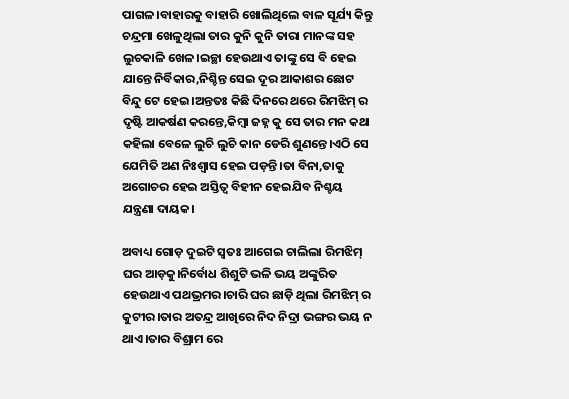ପାଗଳ।ବାହାରକୁ ବାହାରି ଖୋଲିଥିଲେ ବାଳ ସୂର୍ଯ୍ୟ କିନ୍ତୁ ଚନ୍ଦ୍ରମା ଖେଳୁଥିଲା ତାର କୁନି କୁନି ତାରା ମାନଙ୍କ ସହ ଲୁଚକାଳି ଖେଳ।ଇଚ୍ଛା ହେଉଥାଏ ତାଙ୍କୁ ସେ ବି ହେଇ ଯାନ୍ତେ ନିର୍ବିକାର,ନିଶ୍ଚିନ୍ତ ସେଇ ଦୂର ଆକାଶର ଛୋଟ ବିନ୍ଦୁ ଟେ ହେଇ।ଅନ୍ତତଃ କିଛି ଦିନରେ ଥରେ ରିମଝିମ୍ ର ଦୃଷ୍ଟି ଆକର୍ଷଣ କରନ୍ତେ,କିମ୍ବା ଜହ୍ନ କୁ ସେ ତାର ମନ କଥା କହିଲା ବେଳେ ଲୁଚି ଲୁଚି କାନ ଡେରି ଶୁଣନ୍ତେ।ଏଠି ସେ ଯେମିତି ଅଣ ନିଃଶ୍ୱାସ ହେଇ ପଡ଼ନ୍ତି।ତା ବିନା,ତାକୁ ଅଗୋଚର ହେଇ ଅସ୍ତିତ୍ବ ବିହୀନ ହେଇଯିବ ନିଶ୍ଚୟ ଯନ୍ତ୍ରଣା ଦାୟକ।

ଅବାଧ୍ୟ ଗୋଡ଼ ଦୁଇଟି ସ୍ବତଃ ଆଗେଇ ଚାଲିଲା ରିମଝିମ୍ ଘର ଆଡ଼କୁ।ନିର୍ବୋଧ ଶିଶୁଟି ଭଳି ଭୟ ଅଙ୍କୁରିତ ହେଉଥାଏ ପଥଭ୍ରମର।ଚାରି ଘର ଛାଡ଼ି ଥିଲା ରିମଝିମ୍ ର କୁଟୀର।ତାର ଅତନ୍ଦ୍ର ଆଖିରେ ନିଦ ନିଦ୍ରା ଭଙ୍ଗର ଭୟ ନ ଥାଏ।ତାର ବିଶ୍ରାମ ରେ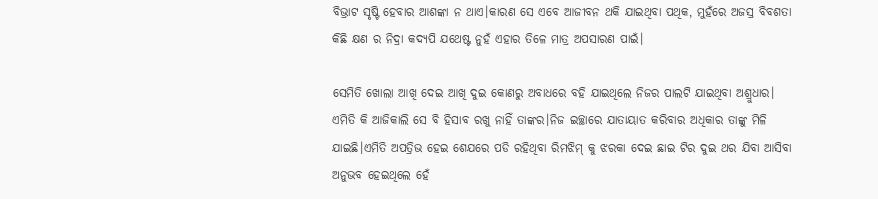ବିଭ୍ରାଟ ସୃଷ୍ଟି ହେବାର ଆଶଙ୍କା ନ ଥାଏ।କାରଣ ସେ ଏବେ ଆଜୀବନ ଥକି ଯାଇଥିବା ପଥିକ, ମୁହଁରେ ଅଜସ୍ର ବିବଶତା କିଛି କ୍ଷଣ ର ନିଦ୍ରା କଦ୍ୟପି ଯଥେଷ୍ଟ ନୁହଁ ଏହାର ତିଳେ ମାତ୍ର ଅପସାରଣ ପାଇଁ।

ସେମିତି ଖୋଲା ଆଖି ଦେଇ ଆଖି ଦୁଇ କୋଣରୁ ଅବାଧରେ ବହି ଯାଇଥିଲେ ନିଜର ପାଲଟି ଯାଇଥିବା ଅଶ୍ରୁଧାର। ଏମିତି କି ଆଜିକାଲି ସେ ବି ହିସାବ ରଖୁ ନାହିଁ ତାଙ୍କର।ନିଜ ଇଚ୍ଛାରେ ଯାତାୟାତ କରିବାର ଅଧିକାର ତାଙ୍କୁ ମିଳି ଯାଇଛି।ଏମିତି ଅପତ୍ରିଭ ହେଇ ଶେଯରେ ପଡି ରହିଥିବା ରିମଝିମ୍ କୁ ଝରକା ଦେଇ ଛାଇ ଟିର ଦୁଇ ଥର ଯିବା ଆସିବା ଅନୁଭବ ହେଇଥିଲେ ହେଁ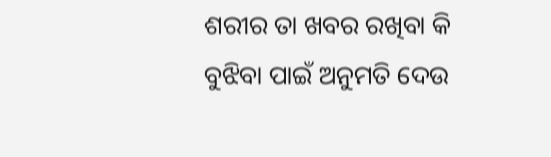ଶରୀର ତା ଖବର ରଖିବା କି ବୁଝିବା ପାଇଁ ଅନୁମତି ଦେଉ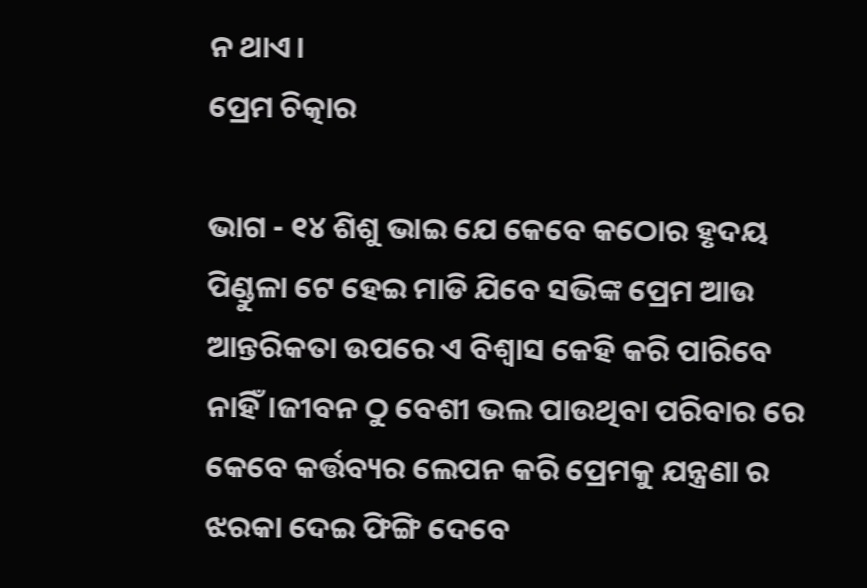ନ ଥାଏ।
ପ୍ରେମ ଚିତ୍କାର

ଭାଗ - ୧୪ ଶିଶୁ ଭାଇ ଯେ କେବେ କଠୋର ହୃଦୟ ପିଣ୍ଡୁଳା ଟେ ହେଇ ମାଡି ଯିବେ ସଭିଙ୍କ ପ୍ରେମ ଆଉ ଆନ୍ତରିକତା ଉପରେ ଏ ବିଶ୍ୱାସ କେହି କରି ପାରିବେ ନାହିଁ।ଜୀବନ ଠୁ ବେଶୀ ଭଲ ପାଉଥିବା ପରିବାର ରେ କେବେ କର୍ତ୍ତବ୍ୟର ଲେପନ କରି ପ୍ରେମକୁ ଯନ୍ତ୍ରଣା ର ଝରକା ଦେଇ ଫିଙ୍ଗି ଦେବେ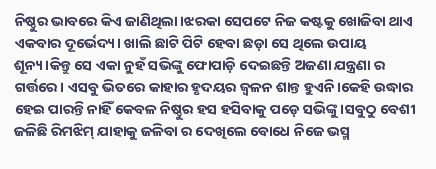ନିଷ୍ଠୁର ଭାବରେ କିଏ ଜାଣିଥିଲା।ଝରକା ସେପଟେ ନିଜ କଷ୍ଟକୁ ଖୋଜିବା ଥାଏ ଏକବାର ଦୂର୍ଭେଦ୍ୟ। ଖାଲି ଛାଟି ପିଟି ହେବା ଛଡ଼ା ସେ ଥିଲେ ଉପାୟ ଶୂନ୍ୟ।କିନ୍ତୁ ସେ ଏକା ନୁହଁ ସଭିଙ୍କୁ ଫୋପାଡ଼ି ଦେଇଛନ୍ତି ଅଜଣା ଯନ୍ତ୍ରଣା ର ଗର୍ତ୍ତରେ। ଏସବୁ ଭିତରେ କାହାର ହୃଦୟର ଜ୍ଵଳନ ଶାନ୍ତ ହୁଏନି।କେହି ଉଦ୍ଧାର ହେଇ ପାରନ୍ତି ନାହିଁ କେବଳ ନିଷ୍ଠୁର ହସ ହସିବାକୁ ପଡ଼େ ସଭିଙ୍କୁ।ସବୁଠୁ ବେଶୀ ଜଳିଛି ରିମଝିମ୍ ଯାହାକୁ ଜଳିବା ର ଦେଖିଲେ ବୋଧେ ନିଜେ ଭସ୍ମ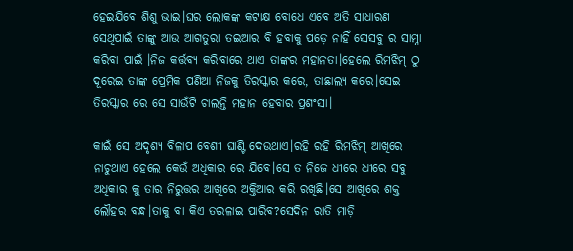ହେଇଯିବେ ଶିଶୁ ଭାଇ।ଘର ଲୋକଙ୍କ କଟାକ୍ଷ ବୋଧେ ଏବେ ଅତି ସାଧାରଣ ସେଥିପାଇଁ ତାଙ୍କୁ ଆଉ ଆଗତୁରା ତଇଆର ବି ହବାକୁ ପଡ଼େ ନାହିଁ ସେସବୁ ର ସାମ୍ନା କରିବା ପାଇଁ ।ନିଜ କର୍ତ୍ତବ୍ୟ କରିବାରେ ଥାଏ ତାଙ୍କର ମହାନତା।ହେଲେ ରିମଝିମ୍ ଠୁ ଦୂରେଇ ତାଙ୍କ ପ୍ରେମିକ ପଣିଆ ନିଜକୁ ତିରସ୍କାର କରେ, ତାଛାଲ୍ୟ କରେ।ସେଇ ତିରସ୍କାର ରେ ସେ ସାଉଁଟି ଚାଲନ୍ତି ମହାନ ହେବାର ପ୍ରଶଂସା।

କାଇଁ ସେ ଅଦୃଶ୍ୟ ବିଳାପ ବେଶୀ ଘାଣ୍ଟି ଦେଉଥାଏ।ରହି ରହି ରିମଝିମ୍ ଆଖିରେ ନାଚୁଥାଏ ହେଲେ କେଉଁ ଅଧିକାର ରେ ଯିବେ।ସେ ତ ନିଜେ ଧୀରେ ଧୀରେ ସବୁ ଅଧିକାର କୁ ତାର ନିରୁତ୍ତର ଆଖିରେ ଅକ୍ତିଆର କରି ରଖିଛି।ସେ ଆଖିରେ ଶକ୍ତ ଲୌହର ବନ୍ଧ।ତାକୁ ବା କିଏ ତରଳାଇ ପାରିବ?ସେଦିନ ରାତି ମାଡ଼ି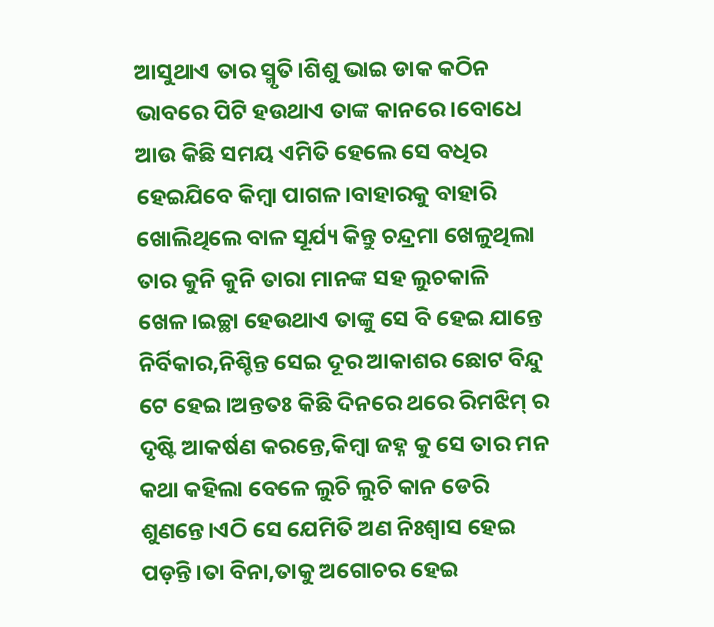ଆସୁଥାଏ ତାର ସ୍ମୃତି।ଶିଶୁ ଭାଇ ଡାକ କଠିନ ଭାବରେ ପିଟି ହଉଥାଏ ତାଙ୍କ କାନରେ।ବୋଧେ ଆଉ କିଛି ସମୟ ଏମିତି ହେଲେ ସେ ବଧିର ହେଇଯିବେ କିମ୍ବା ପାଗଳ।ବାହାରକୁ ବାହାରି ଖୋଲିଥିଲେ ବାଳ ସୂର୍ଯ୍ୟ କିନ୍ତୁ ଚନ୍ଦ୍ରମା ଖେଳୁଥିଲା ତାର କୁନି କୁନି ତାରା ମାନଙ୍କ ସହ ଲୁଚକାଳି ଖେଳ।ଇଚ୍ଛା ହେଉଥାଏ ତାଙ୍କୁ ସେ ବି ହେଇ ଯାନ୍ତେ ନିର୍ବିକାର,ନିଶ୍ଚିନ୍ତ ସେଇ ଦୂର ଆକାଶର ଛୋଟ ବିନ୍ଦୁ ଟେ ହେଇ।ଅନ୍ତତଃ କିଛି ଦିନରେ ଥରେ ରିମଝିମ୍ ର ଦୃଷ୍ଟି ଆକର୍ଷଣ କରନ୍ତେ,କିମ୍ବା ଜହ୍ନ କୁ ସେ ତାର ମନ କଥା କହିଲା ବେଳେ ଲୁଚି ଲୁଚି କାନ ଡେରି ଶୁଣନ୍ତେ।ଏଠି ସେ ଯେମିତି ଅଣ ନିଃଶ୍ୱାସ ହେଇ ପଡ଼ନ୍ତି।ତା ବିନା,ତାକୁ ଅଗୋଚର ହେଇ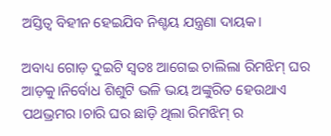ଅସ୍ତିତ୍ବ ବିହୀନ ହେଇଯିବ ନିଶ୍ଚୟ ଯନ୍ତ୍ରଣା ଦାୟକ।

ଅବାଧ୍ୟ ଗୋଡ଼ ଦୁଇଟି ସ୍ବତଃ ଆଗେଇ ଚାଲିଲା ରିମଝିମ୍ ଘର ଆଡ଼କୁ।ନିର୍ବୋଧ ଶିଶୁଟି ଭଳି ଭୟ ଅଙ୍କୁରିତ ହେଉଥାଏ ପଥଭ୍ରମର।ଚାରି ଘର ଛାଡ଼ି ଥିଲା ରିମଝିମ୍ ର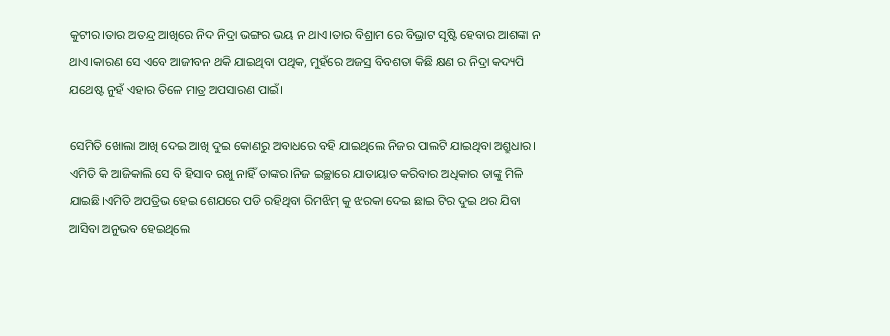କୁଟୀର।ତାର ଅତନ୍ଦ୍ର ଆଖିରେ ନିଦ ନିଦ୍ରା ଭଙ୍ଗର ଭୟ ନ ଥାଏ।ତାର ବିଶ୍ରାମ ରେ ବିଭ୍ରାଟ ସୃଷ୍ଟି ହେବାର ଆଶଙ୍କା ନ ଥାଏ।କାରଣ ସେ ଏବେ ଆଜୀବନ ଥକି ଯାଇଥିବା ପଥିକ, ମୁହଁରେ ଅଜସ୍ର ବିବଶତା କିଛି କ୍ଷଣ ର ନିଦ୍ରା କଦ୍ୟପି ଯଥେଷ୍ଟ ନୁହଁ ଏହାର ତିଳେ ମାତ୍ର ଅପସାରଣ ପାଇଁ।

ସେମିତି ଖୋଲା ଆଖି ଦେଇ ଆଖି ଦୁଇ କୋଣରୁ ଅବାଧରେ ବହି ଯାଇଥିଲେ ନିଜର ପାଲଟି ଯାଇଥିବା ଅଶ୍ରୁଧାର। ଏମିତି କି ଆଜିକାଲି ସେ ବି ହିସାବ ରଖୁ ନାହିଁ ତାଙ୍କର।ନିଜ ଇଚ୍ଛାରେ ଯାତାୟାତ କରିବାର ଅଧିକାର ତାଙ୍କୁ ମିଳି ଯାଇଛି।ଏମିତି ଅପତ୍ରିଭ ହେଇ ଶେଯରେ ପଡି ରହିଥିବା ରିମଝିମ୍ କୁ ଝରକା ଦେଇ ଛାଇ ଟିର ଦୁଇ ଥର ଯିବା ଆସିବା ଅନୁଭବ ହେଇଥିଲେ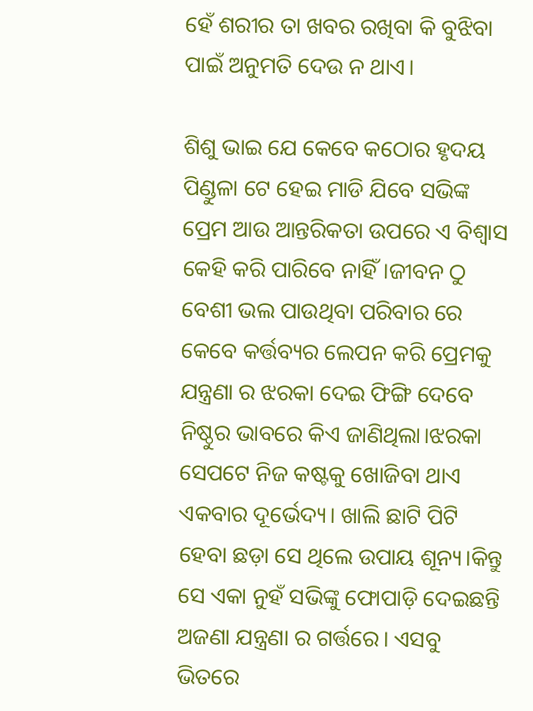ହେଁ ଶରୀର ତା ଖବର ରଖିବା କି ବୁଝିବା ପାଇଁ ଅନୁମତି ଦେଉ ନ ଥାଏ।

ଶିଶୁ ଭାଇ ଯେ କେବେ କଠୋର ହୃଦୟ ପିଣ୍ଡୁଳା ଟେ ହେଇ ମାଡି ଯିବେ ସଭିଙ୍କ ପ୍ରେମ ଆଉ ଆନ୍ତରିକତା ଉପରେ ଏ ବିଶ୍ୱାସ କେହି କରି ପାରିବେ ନାହିଁ।ଜୀବନ ଠୁ ବେଶୀ ଭଲ ପାଉଥିବା ପରିବାର ରେ କେବେ କର୍ତ୍ତବ୍ୟର ଲେପନ କରି ପ୍ରେମକୁ ଯନ୍ତ୍ରଣା ର ଝରକା ଦେଇ ଫିଙ୍ଗି ଦେବେ ନିଷ୍ଠୁର ଭାବରେ କିଏ ଜାଣିଥିଲା।ଝରକା ସେପଟେ ନିଜ କଷ୍ଟକୁ ଖୋଜିବା ଥାଏ ଏକବାର ଦୂର୍ଭେଦ୍ୟ। ଖାଲି ଛାଟି ପିଟି ହେବା ଛଡ଼ା ସେ ଥିଲେ ଉପାୟ ଶୂନ୍ୟ।କିନ୍ତୁ ସେ ଏକା ନୁହଁ ସଭିଙ୍କୁ ଫୋପାଡ଼ି ଦେଇଛନ୍ତି ଅଜଣା ଯନ୍ତ୍ରଣା ର ଗର୍ତ୍ତରେ। ଏସବୁ ଭିତରେ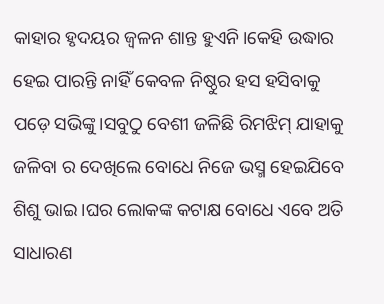କାହାର ହୃଦୟର ଜ୍ଵଳନ ଶାନ୍ତ ହୁଏନି।କେହି ଉଦ୍ଧାର ହେଇ ପାରନ୍ତି ନାହିଁ କେବଳ ନିଷ୍ଠୁର ହସ ହସିବାକୁ ପଡ଼େ ସଭିଙ୍କୁ।ସବୁଠୁ ବେଶୀ ଜଳିଛି ରିମଝିମ୍ ଯାହାକୁ ଜଳିବା ର ଦେଖିଲେ ବୋଧେ ନିଜେ ଭସ୍ମ ହେଇଯିବେ ଶିଶୁ ଭାଇ।ଘର ଲୋକଙ୍କ କଟାକ୍ଷ ବୋଧେ ଏବେ ଅତି ସାଧାରଣ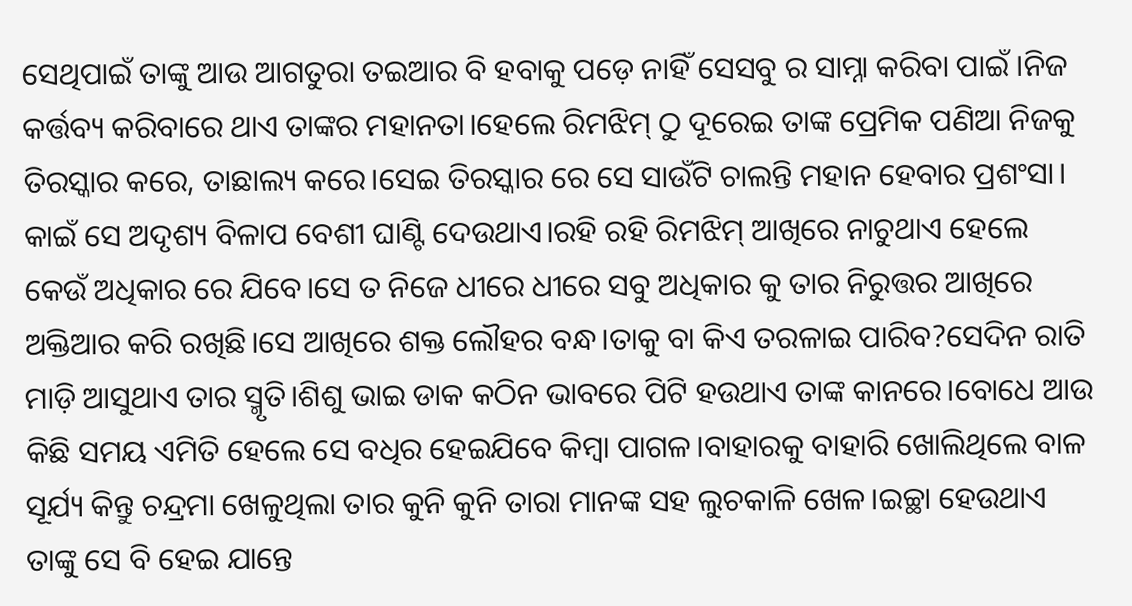ସେଥିପାଇଁ ତାଙ୍କୁ ଆଉ ଆଗତୁରା ତଇଆର ବି ହବାକୁ ପଡ଼େ ନାହିଁ ସେସବୁ ର ସାମ୍ନା କରିବା ପାଇଁ ।ନିଜ କର୍ତ୍ତବ୍ୟ କରିବାରେ ଥାଏ ତାଙ୍କର ମହାନତା।ହେଲେ ରିମଝିମ୍ ଠୁ ଦୂରେଇ ତାଙ୍କ ପ୍ରେମିକ ପଣିଆ ନିଜକୁ ତିରସ୍କାର କରେ, ତାଛାଲ୍ୟ କରେ।ସେଇ ତିରସ୍କାର ରେ ସେ ସାଉଁଟି ଚାଲନ୍ତି ମହାନ ହେବାର ପ୍ରଶଂସା। କାଇଁ ସେ ଅଦୃଶ୍ୟ ବିଳାପ ବେଶୀ ଘାଣ୍ଟି ଦେଉଥାଏ।ରହି ରହି ରିମଝିମ୍ ଆଖିରେ ନାଚୁଥାଏ ହେଲେ କେଉଁ ଅଧିକାର ରେ ଯିବେ।ସେ ତ ନିଜେ ଧୀରେ ଧୀରେ ସବୁ ଅଧିକାର କୁ ତାର ନିରୁତ୍ତର ଆଖିରେ ଅକ୍ତିଆର କରି ରଖିଛି।ସେ ଆଖିରେ ଶକ୍ତ ଲୌହର ବନ୍ଧ।ତାକୁ ବା କିଏ ତରଳାଇ ପାରିବ?ସେଦିନ ରାତି ମାଡ଼ି ଆସୁଥାଏ ତାର ସ୍ମୃତି।ଶିଶୁ ଭାଇ ଡାକ କଠିନ ଭାବରେ ପିଟି ହଉଥାଏ ତାଙ୍କ କାନରେ।ବୋଧେ ଆଉ କିଛି ସମୟ ଏମିତି ହେଲେ ସେ ବଧିର ହେଇଯିବେ କିମ୍ବା ପାଗଳ।ବାହାରକୁ ବାହାରି ଖୋଲିଥିଲେ ବାଳ ସୂର୍ଯ୍ୟ କିନ୍ତୁ ଚନ୍ଦ୍ରମା ଖେଳୁଥିଲା ତାର କୁନି କୁନି ତାରା ମାନଙ୍କ ସହ ଲୁଚକାଳି ଖେଳ।ଇଚ୍ଛା ହେଉଥାଏ ତାଙ୍କୁ ସେ ବି ହେଇ ଯାନ୍ତେ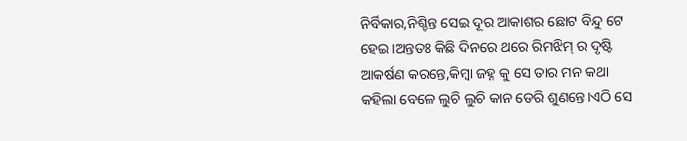ନିର୍ବିକାର,ନିଶ୍ଚିନ୍ତ ସେଇ ଦୂର ଆକାଶର ଛୋଟ ବିନ୍ଦୁ ଟେ ହେଇ।ଅନ୍ତତଃ କିଛି ଦିନରେ ଥରେ ରିମଝିମ୍ ର ଦୃଷ୍ଟି ଆକର୍ଷଣ କରନ୍ତେ,କିମ୍ବା ଜହ୍ନ କୁ ସେ ତାର ମନ କଥା କହିଲା ବେଳେ ଲୁଚି ଲୁଚି କାନ ଡେରି ଶୁଣନ୍ତେ।ଏଠି ସେ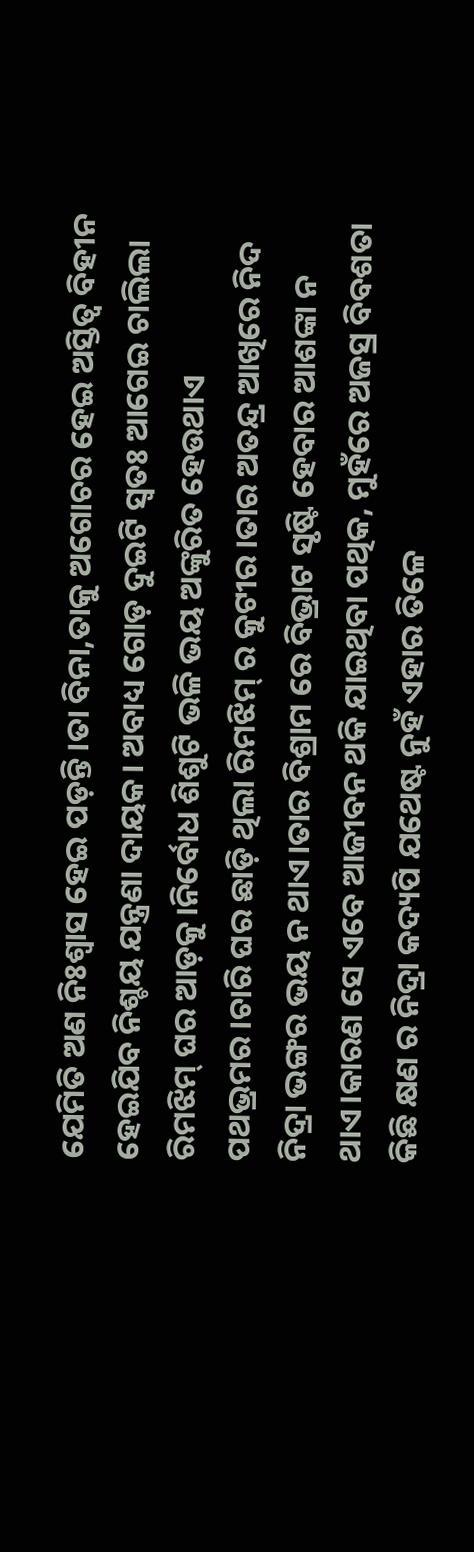ଯେମିତି ଅଣ ନିଃଶ୍ୱାସ ହେଇ ପଡ଼ନ୍ତି।ତା ବିନା,ତାକୁ ଅଗୋଚର ହେଇ ଅସ୍ତିତ୍ବ ବିହୀନ ହେଇଯିବ ନିଶ୍ଚୟ ଯନ୍ତ୍ରଣା ଦାୟକ। ଅବାଧ୍ୟ ଗୋଡ଼ ଦୁଇଟି ସ୍ବତଃ ଆଗେଇ ଚାଲିଲା ରିମଝିମ୍ ଘର ଆଡ଼କୁ।ନିର୍ବୋଧ ଶିଶୁଟି ଭଳି ଭୟ ଅଙ୍କୁରିତ ହେଉଥାଏ ପଥଭ୍ରମର।ଚାରି ଘର ଛାଡ଼ି ଥିଲା ରିମଝିମ୍ ର କୁଟୀର।ତାର ଅତନ୍ଦ୍ର ଆଖିରେ ନିଦ ନିଦ୍ରା ଭଙ୍ଗର ଭୟ ନ ଥାଏ।ତାର ବିଶ୍ରାମ ରେ ବିଭ୍ରାଟ ସୃଷ୍ଟି ହେବାର ଆଶଙ୍କା ନ ଥାଏ।କାରଣ ସେ ଏବେ ଆଜୀବନ ଥକି ଯାଇଥିବା ପଥିକ, ମୁହଁରେ ଅଜସ୍ର ବିବଶତା କିଛି କ୍ଷଣ ର ନିଦ୍ରା କଦ୍ୟପି ଯଥେଷ୍ଟ ନୁହଁ ଏହାର ତିଳେ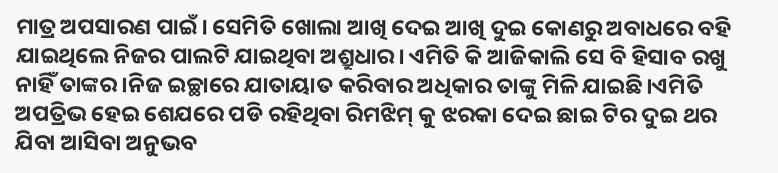ମାତ୍ର ଅପସାରଣ ପାଇଁ। ସେମିତି ଖୋଲା ଆଖି ଦେଇ ଆଖି ଦୁଇ କୋଣରୁ ଅବାଧରେ ବହି ଯାଇଥିଲେ ନିଜର ପାଲଟି ଯାଇଥିବା ଅଶ୍ରୁଧାର। ଏମିତି କି ଆଜିକାଲି ସେ ବି ହିସାବ ରଖୁ ନାହିଁ ତାଙ୍କର।ନିଜ ଇଚ୍ଛାରେ ଯାତାୟାତ କରିବାର ଅଧିକାର ତାଙ୍କୁ ମିଳି ଯାଇଛି।ଏମିତି ଅପତ୍ରିଭ ହେଇ ଶେଯରେ ପଡି ରହିଥିବା ରିମଝିମ୍ କୁ ଝରକା ଦେଇ ଛାଇ ଟିର ଦୁଇ ଥର ଯିବା ଆସିବା ଅନୁଭବ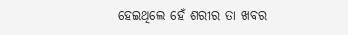ହେଇଥିଲେ ହେଁ ଶରୀର ତା ଖବର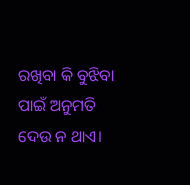ରଖିବା କି ବୁଝିବା ପାଇଁ ଅନୁମତି ଦେଉ ନ ଥାଏ।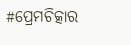#ପ୍ରେମଚିତ୍କାର